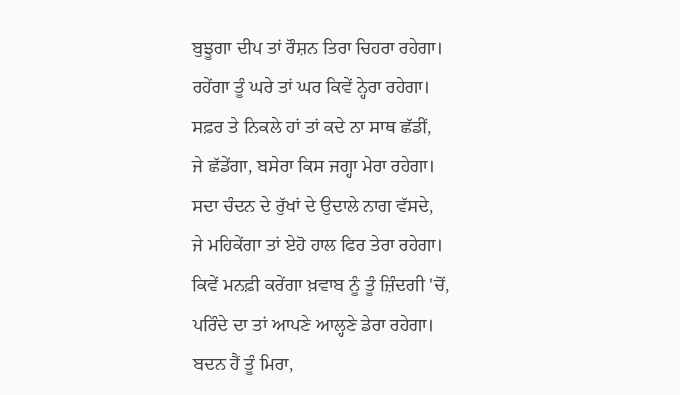ਬੁਝੂਗਾ ਦੀਪ ਤਾਂ ਰੌਸ਼ਨ ਤਿਰਾ ਚਿਹਰਾ ਰਹੇਗਾ।
ਰਹੇਂਗਾ ਤੂੰ ਘਰੇ ਤਾਂ ਘਰ ਕਿਵੇਂ ਨ੍ਹੇਰਾ ਰਹੇਗਾ।
ਸਫ਼ਰ ਤੇ ਨਿਕਲੇ ਹਾਂ ਤਾਂ ਕਦੇ ਨਾ ਸਾਥ ਛੱਡੀਂ,
ਜੇ ਛੱਡੇਂਗਾ, ਬਸੇਰਾ ਕਿਸ ਜਗ੍ਹਾ ਮੇਰਾ ਰਹੇਗਾ।
ਸਦਾ ਚੰਦਨ ਦੇ ਰੁੱਖਾਂ ਦੇ ਉਦਾਲੇ ਨਾਗ ਵੱਸਦੇ,
ਜੇ ਮਹਿਕੇਂਗਾ ਤਾਂ ਏਹੋ ਹਾਲ ਫਿਰ ਤੇਰਾ ਰਹੇਗਾ।
ਕਿਵੇਂ ਮਨਫ਼ੀ ਕਰੇਂਗਾ ਖ਼ਵਾਬ ਨੂੰ ਤੂੰ ਜ਼ਿੰਦਗੀ 'ਚੋਂ,
ਪਰਿੰਦੇ ਦਾ ਤਾਂ ਆਪਣੇ ਆਲ੍ਹਣੇ ਡੇਰਾ ਰਹੇਗਾ।
ਬਦਨ ਹੈਂ ਤੂੰ ਮਿਰਾ,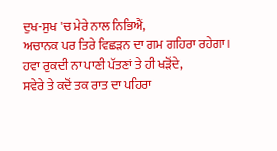ਦੁਖ-ਸੁਖ 'ਚ ਮੇਰੇ ਨਾਲ ਨਿਭਿਐਂ,
ਅਚਾਨਕ ਪਰ ਤਿਰੇ ਵਿਛੜਨ ਦਾ ਗਮ ਗਹਿਰਾ ਰਹੇਗਾ।
ਹਵਾ ਰੁਕਦੀ ਨਾ ਪਾਣੀ ਪੱਤਣਾਂ ਤੇ ਹੀ ਖੜੋਂਦੇ,
ਸਵੇਰੇ ਤੇ ਕਦੋਂ ਤਕ ਰਾਤ ਦਾ ਪਹਿਰਾ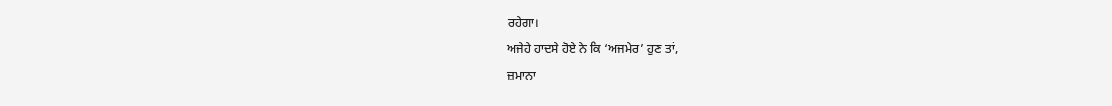ਰਹੇਗਾ।
ਅਜੇਹੇ ਹਾਦਸੇ ਹੋਏ ਨੇ ਕਿ ‘ਅਜਮੇਰ’ ਹੁਣ ਤਾਂ,
ਜ਼ਮਾਨਾ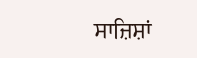ਸਾਜ਼ਿਸ਼ਾਂ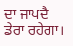ਦਾ ਜਾਪਦੈ ਡੇਰਾ ਰਹੇਗਾ।